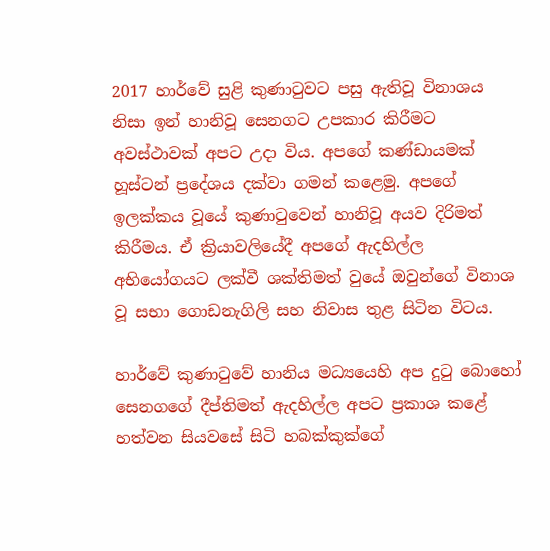2017 හාර්වේ සුළි කුණාටුවට පසු ඇතිවූ විනාශය නිසා ඉන් හානිවූ සෙනගට උපකාර කිරීමට අවස්ථාවක් අපට උදා විය. අපගේ කණ්ඩායමක් හූස්ටන් ප්‍රදේශය දක්වා ගමන් කළෙමු. අපගේ ඉලක්කය වූයේ කුණාටුවෙන් හානිවූ අයව දිරිමත් කිරීමය. ඒ ක්‍රියාවලියේදී අපගේ ඇදහිල්ල අභියෝගයට ලක්වී ශක්තිමත් වුයේ ඔවුන්ගේ විනාශ වූ සභා ගොඩනැගිලි සහ නිවාස තුළ සිටින විටය.

හාර්වේ කුණාටුවේ හානිය මධ්‍යයෙහි අප දුටු බොහෝ සෙනගගේ දීප්තිමත් ඇදහිල්ල අපට ප්‍රකාශ කළේ හත්වන සියවසේ සිටි හබක්කුක්ගේ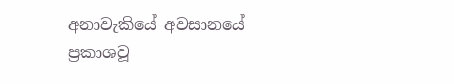අනාවැකියේ අවසානයේ ප්‍රකාශවූ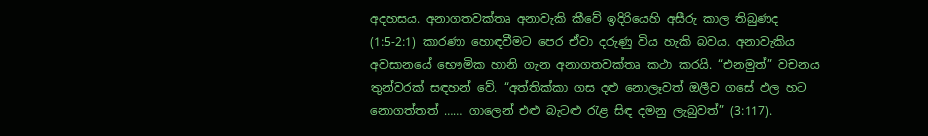අදහසය. අනාගතවක්තෘ අනාවැකි කීවේ ඉදිරියෙහි අසීරු කාල තිබුණද (1:5-2:1) කාරණා හොඳවීමට පෙර ඒවා දරුණු විය හැකි බවය. අනාවැකිය අවසානයේ භෞමික හානි ගැන අනාගතවක්තෘ කථා කරයි. “එනමුත්” වචනය තුන්වරක් සඳහන් වේ. “අත්තික්කා ගස දළු නොලෑවත් ඔලීව ගසේ ඵල හට නොගත්තත් …… ගාලෙන් එළු බැටළු රැළ සිඳ දමනු ලැබුවත්” (3:117).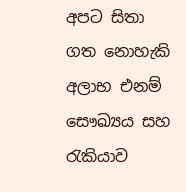අපට සිතා ගත නොහැකි අලාභ එනම් සෞඛ්‍යය සහ රැකියාව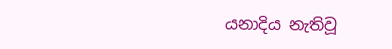යනාදිය නැතිවූ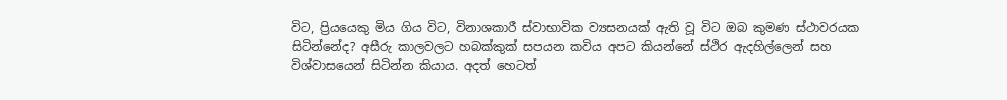විට, ප්‍රියයෙකු මිය ගිය විට, විනාශකාරී ස්වාභාවික ව්‍යසනයක් ඇති වූ විට ඔබ කුමණ ස්ථාවරයක සිටින්නේද? අසීරු කාලවලට හබක්කුක් සපයන කවිය අපට කියන්නේ ස්ථිර ඇදහිල්ලෙන් සහ විශ්වාසයෙන් සිටින්න කියාය. අදත් හෙටත්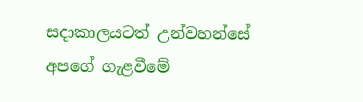සදාකාලයටත් උන්වහන්සේ අපගේ ගැළවීමේ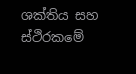ශක්තිය සහ ස්ථිරකමේ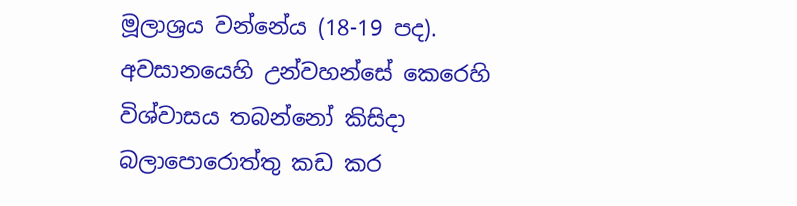මූලාශ්‍රය වන්නේය (18-19 පද). අවසානයෙහි උන්වහන්සේ කෙරෙහි විශ්වාසය තබන්නෝ කිසිදා බලාපොරොත්තු කඩ කර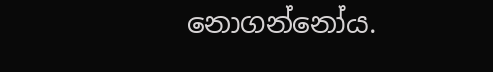නොගන්නෝය.